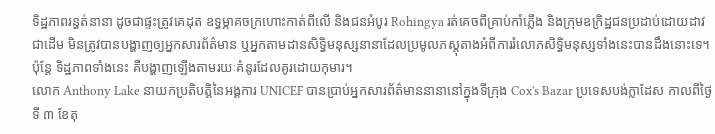ទិដ្ឋភាពរន្ធត់នានា ដូចជាផ្ទះត្រូវគេដុត ឧទ្ធម្ភាគចក្រហោះកាត់ពីលើ និងជនអំបូរ Rohingya រត់គេចពីគ្រាប់កាំភ្លើង និងក្រុមឧក្រិដ្ឋជនប្រដាប់ដោយដាវជាដើម មិនត្រូវបានបង្ហាញឲ្យអ្នកសារព័ត៌មាន ឬអ្នកតាមដានសិទ្ធិមនុស្សនានាដែលប្រមូលភស្តុតាងអំពីការរំលោភសិទ្ធិមនុស្សទាំងនេះបានដឹងនោះទេ។ ប៉ុន្តែ ទិដ្ឋភាពទាំងនេះ គឺបង្ហាញឡើងតាមរយៈគំនូរដែលគូរដោយកុមារ។
លោក Anthony Lake នាយកប្រតិបត្តិនៃអង្គការ UNICEF បានប្រាប់អ្នកសារព័ត៌មាននានានៅក្នុងទីក្រុង Cox's Bazar ប្រទេសបង់ក្លាដែស កាលពីថ្ងៃទី ៣ ខែតុ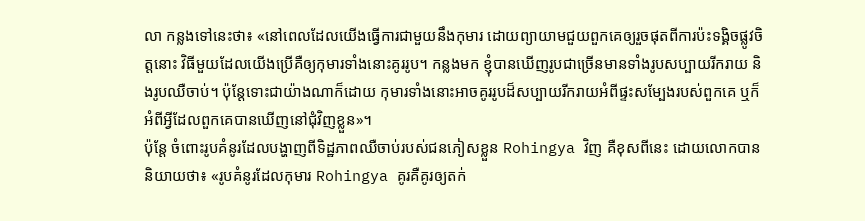លា កន្លងទៅនេះថា៖ «នៅពេលដែលយើងធ្វើការជាមួយនឹងកុមារ ដោយព្យាយាមជួយពួកគេឲ្យរួចផុតពីការប៉ះទង្គិចផ្លូវចិត្តនោះ វិធីមួយដែលយើងប្រើគឺឲ្យកុមារទាំងនោះគូររូប។ កន្លងមក ខ្ញុំបានឃើញរូបជាច្រើនមានទាំងរូបសប្បាយរីករាយ និងរូបឈឺចាប់។ ប៉ុន្តែទោះជាយ៉ាងណាក៏ដោយ កុមារទាំងនោះអាចគូររូបដ៏សប្បាយរីករាយអំពីផ្ទះសម្បែងរបស់ពួកគេ ឬក៏អំពីអ្វីដែលពួកគេបានឃើញនៅជុំវិញខ្លួន»។
ប៉ុន្តែ ចំពោះរូបគំនូរដែលបង្ហាញពីទិដ្ឋភាពឈឺចាប់របស់ជនភៀសខ្លួន Rohingya វិញ គឺខុសពីនេះ ដោយលោកបាននិយាយថា៖ «រូបគំនូរដែលកុមារ Rohingya គូរគឺគូរឲ្យតក់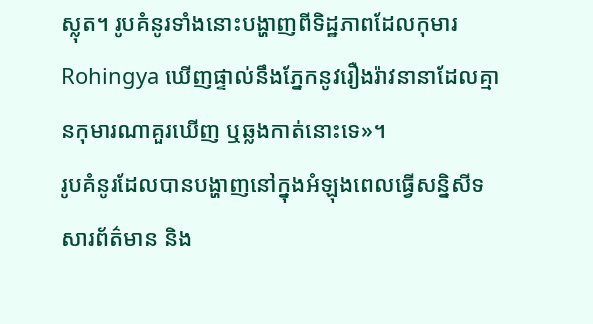ស្លុត។ រូបគំនូរទាំងនោះបង្ហាញពីទិដ្ឋភាពដែលកុមារ Rohingya ឃើញផ្ទាល់នឹងភ្នែកនូវរឿងរ៉ាវនានាដែលគ្មានកុមារណាគួរឃើញ ឬឆ្លងកាត់នោះទេ»។
រូបគំនូរដែលបានបង្ហាញនៅក្នុងអំឡុងពេលធ្វើសន្និសីទសារព័ត៌មាន និង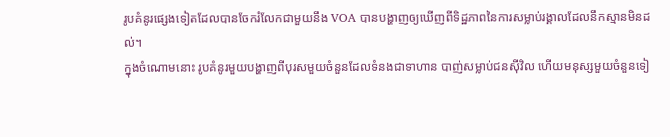រូបគំនូរផ្សេងទៀតដែលបានចែករំលែកជាមួយនឹង VOA បានបង្ហាញឲ្យឃើញពីទិដ្ឋភាពនៃការសម្លាប់រង្គាលដែលនឹកស្មានមិនដល់។
ក្នុងចំណោមនោះ រូបគំនូរមួយបង្ហាញពីបុរសមួយចំនួនដែលទំនងជាទាហាន បាញ់សម្លាប់ជនស៊ីវិល ហើយមនុស្សមួយចំនួនទៀ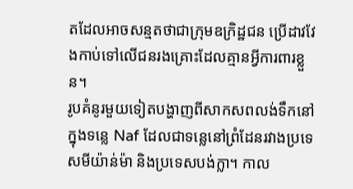តដែលអាចសន្មតថាជាក្រុមឧក្រិដ្ឋជន ប្រើដាវវែងកាប់ទៅលើជនរងគ្រោះដែលគ្មានអ្វីការពារខ្លួន។
រូបគំនូរមួយទៀតបង្ហាញពីសាកសពលង់ទឹកនៅក្នុងទន្លេ Naf ដែលជាទន្លេនៅព្រំដែនរវាងប្រទេសមីយ៉ាន់ម៉ា និងប្រទេសបង់ក្លា។ កាល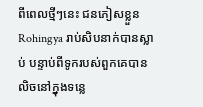ពីពេលថ្មីៗនេះ ជនភៀសខ្លួន Rohingya រាប់សិបនាក់បានស្លាប់ បន្ទាប់ពីទូករបស់ពួកគេបានលិចនៅក្នុងទន្លេ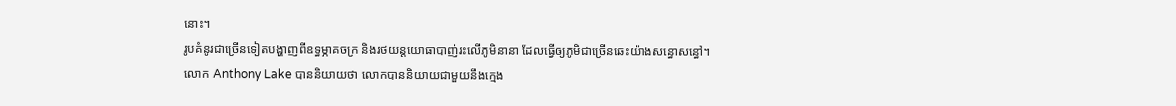នោះ។
រូបគំនូរជាច្រើនទៀតបង្ហាញពីឧទ្ធម្ភាគចក្រ និងរថយន្តយោធាបាញ់រះលើភូមិនានា ដែលធ្វើឲ្យភូមិជាច្រើនឆេះយ៉ាងសន្ធោសន្ធៅ។
លោក Anthony Lake បាននិយាយថា លោកបាននិយាយជាមួយនឹងក្មេង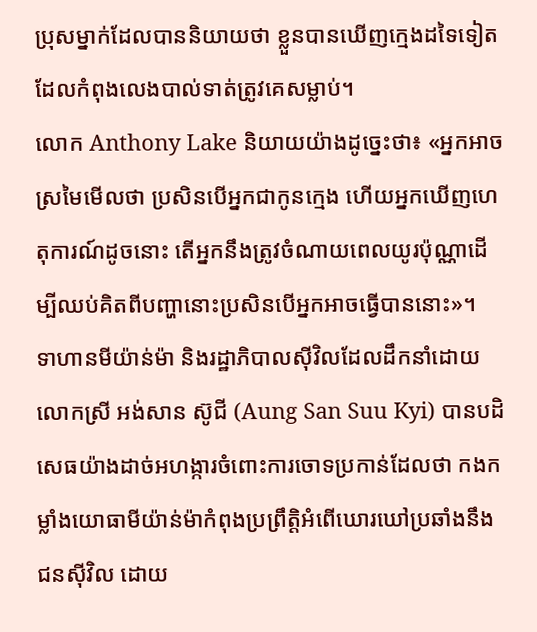ប្រុសម្នាក់ដែលបាននិយាយថា ខ្លួនបានឃើញក្មេងដទៃទៀតដែលកំពុងលេងបាល់ទាត់ត្រូវគេសម្លាប់។
លោក Anthony Lake និយាយយ៉ាងដូច្នេះថា៖ «អ្នកអាចស្រមៃមើលថា ប្រសិនបើអ្នកជាកូនក្មេង ហើយអ្នកឃើញហេតុការណ៍ដូចនោះ តើអ្នកនឹងត្រូវចំណាយពេលយូរប៉ុណ្ណាដើម្បីឈប់គិតពីបញ្ហានោះប្រសិនបើអ្នកអាចធ្វើបាននោះ»។
ទាហានមីយ៉ាន់ម៉ា និងរដ្ឋាភិបាលស៊ីវិលដែលដឹកនាំដោយលោកស្រី អង់សាន ស៊ូជី (Aung San Suu Kyi) បានបដិសេធយ៉ាងដាច់អហង្ការចំពោះការចោទប្រកាន់ដែលថា កងកម្លាំងយោធាមីយ៉ាន់ម៉ាកំពុងប្រព្រឹត្តិអំពើឃោរឃៅប្រឆាំងនឹងជនស៊ីវិល ដោយ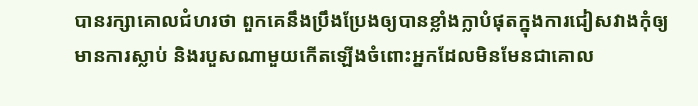បានរក្សាគោលជំហរថា ពួកគេនឹងប្រឹងប្រែងឲ្យបានខ្លាំងក្លាបំផុតក្នុងការជៀសវាងកុំឲ្យមានការស្លាប់ និងរបួសណាមួយកើតឡើងចំពោះអ្នកដែលមិនមែនជាគោល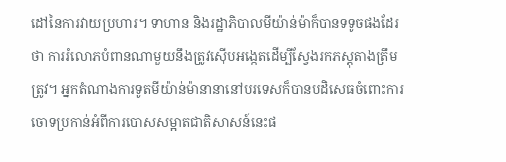ដៅនៃការវាយប្រហារ។ ទាហាន និងរដ្ឋាភិបាលមីយ៉ាន់ម៉ាក៏បានទទូចផងដែរថា ការរំលោភបំពានណាមួយនឹងត្រូវស៊ើបអង្កេតដើម្បីស្វែងរកភស្តុតាងត្រឹមត្រូវ។ អ្នកតំណាងការទូតមីយ៉ាន់ម៉ានានានៅបរទេសក៏បានបដិសេធចំពោះការចោទប្រកាន់អំពីការបោសសម្អាតជាតិសាសន៍នេះផ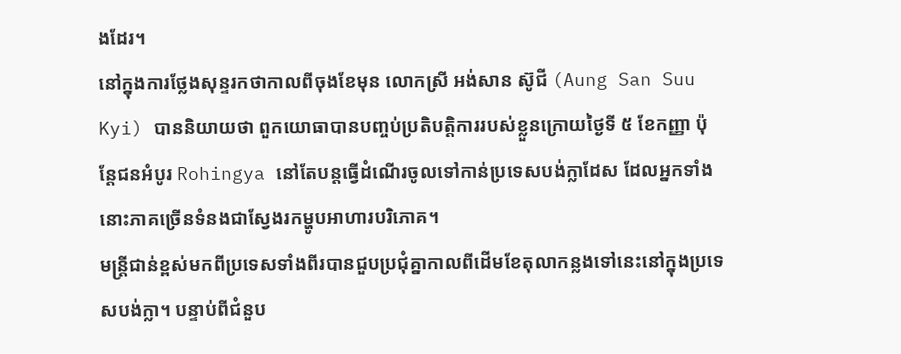ងដែរ។
នៅក្នុងការថ្លែងសុន្ទរកថាកាលពីចុងខែមុន លោកស្រី អង់សាន ស៊ូជី (Aung San Suu Kyi) បាននិយាយថា ពួកយោធាបានបញ្ចប់ប្រតិបត្តិការរបស់ខ្លួនក្រោយថ្ងៃទី ៥ ខែកញ្ញា ប៉ុន្តែជនអំបូរ Rohingya នៅតែបន្តធ្វើដំណើរចូលទៅកាន់ប្រទេសបង់ក្លាដែស ដែលអ្នកទាំងនោះភាគច្រើនទំនងជាស្វែងរកម្ហូបអាហារបរិភោគ។
មន្ត្រីជាន់ខ្ពស់មកពីប្រទេសទាំងពីរបានជួបប្រជុំគ្នាកាលពីដើមខែតុលាកន្លងទៅនេះនៅក្នុងប្រទេសបង់ក្លា។ បន្ទាប់ពីជំនួប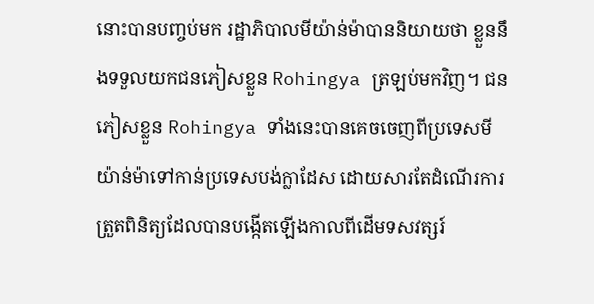នោះបានបញ្ចប់មក រដ្ឋាភិបាលមីយ៉ាន់ម៉ាបាននិយាយថា ខ្លួននឹងទទួលយកជនភៀសខ្លួន Rohingya ត្រឡប់មកវិញ។ ជនភៀសខ្លួន Rohingya ទាំងនេះបានគេចចេញពីប្រទេសមីយ៉ាន់ម៉ាទៅកាន់ប្រទេសបង់ក្លាដែស ដោយសារតែដំណើរការត្រួតពិនិត្យដែលបានបង្កើតឡើងកាលពីដើមទសវត្សរ៍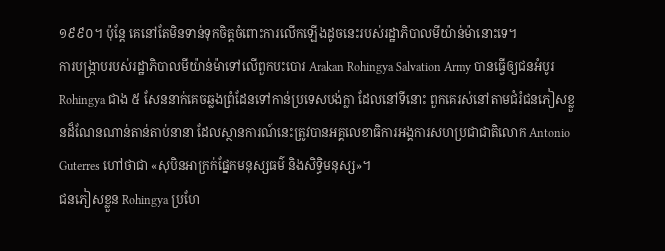១៩៩០។ ប៉ុន្តែ គេនៅតែមិនទាន់ទុកចិត្តចំពោះការលើកឡើងដូចនេះរបស់រដ្ឋាភិបាលមីយ៉ាន់ម៉ានោះទេ។
ការបង្ក្រាបរបស់រដ្ឋាភិបាលមីយ៉ាន់ម៉ាទៅលើពួកបះបោរ Arakan Rohingya Salvation Army បានធ្វើឲ្យជនអំបូរ Rohingya ជាង ៥ សែននាក់គេចឆ្លងព្រំដែនទៅកាន់ប្រទេសបង់ក្លា ដែលនៅទីនោះ ពួកគេរស់នៅតាមជំរំជនភៀសខ្លួនដ៏ណែនណាន់តាន់តាប់នានា ដែលស្ថានការណ៍នេះត្រូវបានអគ្គលេខាធិការអង្គការសហប្រជាជាតិលោក Antonio Guterres ហៅថាជា «សុបិនអាក្រក់ផ្នែកមនុស្សធម៌ និងសិទ្ធិមនុស្ស»។
ជនភៀសខ្លួន Rohingya ប្រហែ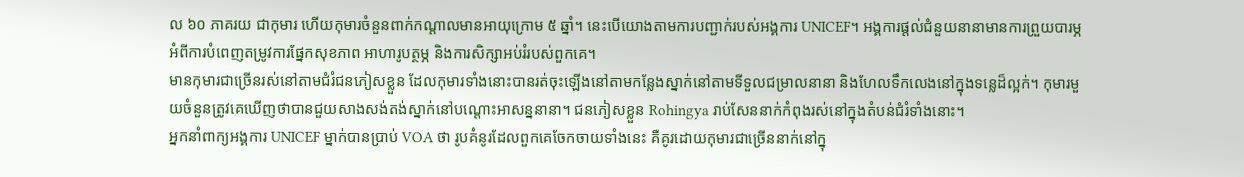ល ៦០ ភាគរយ ជាកុមារ ហើយកុមារចំនួនពាក់កណ្ដាលមានអាយុក្រោម ៥ ឆ្នាំ។ នេះបើយោងតាមការបញ្ជាក់របស់អង្គការ UNICEF។ អង្គការផ្ដល់ជំនួយនានាមានការព្រួយបារម្ភអំពីការបំពេញតម្រូវការផ្នែកសុខភាព អាហារូបត្ថម្ភ និងការសិក្សាអប់រំរបស់ពួកគេ។
មានកុមារជាច្រើនរស់នៅតាមជំរំជនភៀសខ្លួន ដែលកុមារទាំងនោះបានរត់ចុះឡើងនៅតាមកន្លែងស្នាក់នៅតាមទីទួលជម្រាលនានា និងហែលទឹកលេងនៅក្នុងទន្លេដ៏ល្អក់។ កុមារមួយចំនួនត្រូវគេឃើញថាបានជួយសាងសង់តង់ស្នាក់នៅបណ្ដោះអាសន្ននានា។ ជនភៀសខ្លួន Rohingya រាប់សែននាក់កំពុងរស់នៅក្នុងតំបន់ជំរំទាំងនោះ។
អ្នកនាំពាក្យអង្គការ UNICEF ម្នាក់បានប្រាប់ VOA ថា រូបគំនូរដែលពួកគេចែកចាយទាំងនេះ គឺគូរដោយកុមារជាច្រើននាក់នៅក្នុ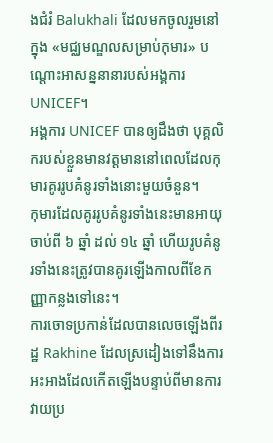ងជំរំ Balukhali ដែលមកចូលរួមនៅក្នុង «មជ្ឈមណ្ឌលសម្រាប់កុមារ» បណ្ដោះអាសន្ននានារបស់អង្គការ UNICEF។
អង្គការ UNICEF បានឲ្យដឹងថា បុគ្គលិករបស់ខ្លួនមានវត្តមាននៅពេលដែលកុមារគូររូបគំនូរទាំងនោះមួយចំនួន។
កុមារដែលគូររូបគំនូរទាំងនេះមានអាយុចាប់ពី ៦ ឆ្នាំ ដល់ ១៤ ឆ្នាំ ហើយរូបគំនូរទាំងនេះត្រូវបានគូរឡើងកាលពីខែកញ្ញាកន្លងទៅនេះ។
ការចោទប្រកាន់ដែលបានលេចឡើងពីរដ្ឋ Rakhine ដែលស្រដៀងទៅនឹងការអះអាងដែលកើតឡើងបន្ទាប់ពីមានការវាយប្រ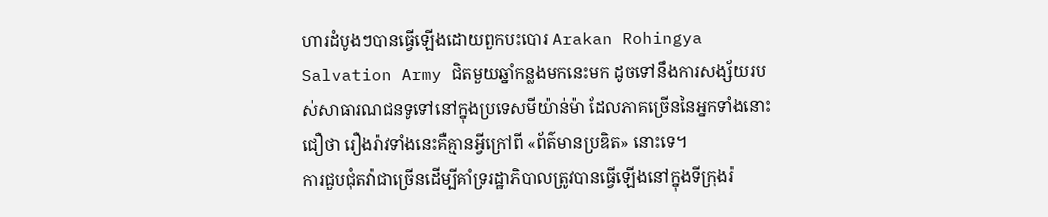ហារដំបូងៗបានធ្វើឡើងដោយពួកបះបោរ Arakan Rohingya Salvation Army ជិតមួយឆ្នាំកន្លងមកនេះមក ដូចទៅនឹងការសង្ស័យរបស់សាធារណជនទូទៅនៅក្នុងប្រទេសមីយ៉ាន់ម៉ា ដែលភាគច្រើននៃអ្នកទាំងនោះជឿថា រឿងរ៉ាវទាំងនេះគឺគ្មានអ្វីក្រៅពី «ព័ត៌មានប្រឌិត» នោះទេ។
ការជួបជុំតវ៉ាជាច្រើនដើម្បីគាំទ្ររដ្ឋាភិបាលត្រូវបានធ្វើឡើងនៅក្នុងទីក្រុងរ៉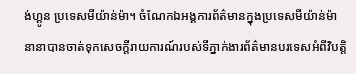ង់ហ្គូន ប្រទេសមីយ៉ាន់ម៉ា។ ចំណែកឯអង្គការព័ត៌មានក្នុងប្រទេសមីយ៉ាន់ម៉ានានាបានចាត់ទុកសេចក្ដីរាយការណ៍របស់ទីភ្នាក់ងារព័ត៌មានបរទេសអំពីវិបត្តិ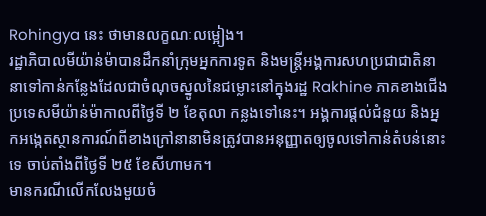Rohingya នេះ ថាមានលក្ខណៈលម្អៀង។
រដ្ឋាភិបាលមីយ៉ាន់ម៉ាបានដឹកនាំក្រុមអ្នកការទូត និងមន្ត្រីអង្គការសហប្រជាជាតិនានាទៅកាន់កន្លែងដែលជាចំណុចស្នូលនៃជម្លោះនៅក្នុងរដ្ឋ Rakhine ភាគខាងជើងប្រទេសមីយ៉ាន់ម៉ាកាលពីថ្ងៃទី ២ ខែតុលា កន្លងទៅនេះ។ អង្គការផ្ដល់ជំនួយ និងអ្នកអង្កេតស្ថានការណ៍ពីខាងក្រៅនានាមិនត្រូវបានអនុញ្ញាតឲ្យចូលទៅកាន់តំបន់នោះទេ ចាប់តាំងពីថ្ងៃទី ២៥ ខែសីហាមក។
មានករណីលើកលែងមួយចំ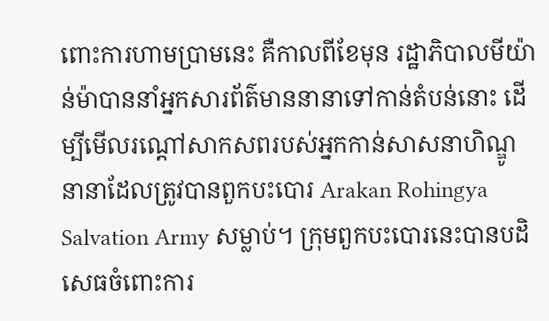ពោះការហាមប្រាមនេះ គឺកាលពីខែមុន រដ្ឋាភិបាលមីយ៉ាន់ម៉ាបាននាំអ្នកសារព័ត៌មាននានាទៅកាន់តំបន់នោះ ដើម្បីមើលរណ្ដៅសាកសពរបស់អ្នកកាន់សាសនាហិណ្ឌូនានាដែលត្រូវបានពួកបះបោរ Arakan Rohingya Salvation Army សម្លាប់។ ក្រុមពួកបះបោរនេះបានបដិសេធចំពោះការ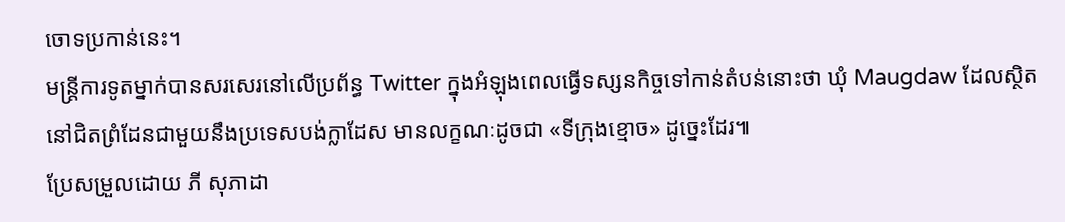ចោទប្រកាន់នេះ។
មន្ត្រីការទូតម្នាក់បានសរសេរនៅលើប្រព័ន្ធ Twitter ក្នុងអំឡុងពេលធ្វើទស្សនកិច្ចទៅកាន់តំបន់នោះថា ឃុំ Maugdaw ដែលស្ថិតនៅជិតព្រំដែនជាមួយនឹងប្រទេសបង់ក្លាដែស មានលក្ខណៈដូចជា «ទីក្រុងខ្មោច» ដូច្នេះដែរ៕
ប្រែសម្រួលដោយ ភី សុភាដា